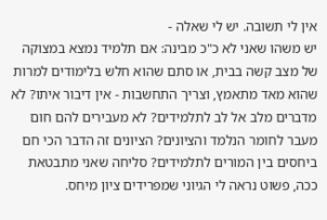אין לי תשובה. יש לי שאלה -
יש משהו שאני לא כ"כ מבינה: אם תלמיד נמצא במצוקה של מצב קשה בבית, או סתם שהוא חלש בלימודים למרות שהוא מאד מתאמץ, וצריך התחשבות - אין דיבור איתו? לא מדברים מלב אל לב לתלמידים? לא מעבירים להם חום מעבר לחומר הנלמד והציונים? הציונים זה הדבר הכי חם ביחסים בין המורים לתלמידים? סליחה שאני מתבטאת ככה, פשוט נראה לי הגיוני שמפרידים ציון מיחס.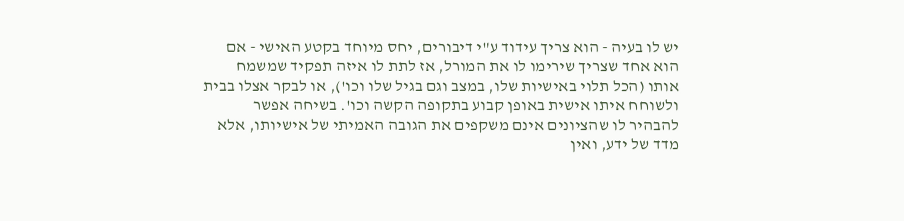יש לו בעיה - הוא צריך עידוד ע"י דיבורים, יחס מיוחד בקטע האישי - אם הוא אחד שצריך שירימו לו את המורל, אז לתת לו איזה תפקיד שמשמח אותו (הכל תלוי באישיות שלו, במצב וגם בגיל שלו וכו'), או לבקר אצלו בבית ולשוחח איתו אישית באופן קבוע בתקופה הקשה וכו'. בשיחה אפשר להבהיר לו שהציונים אינם משקפים את הגובה האמיתי של אישיותו, אלא מדד של ידע, ואין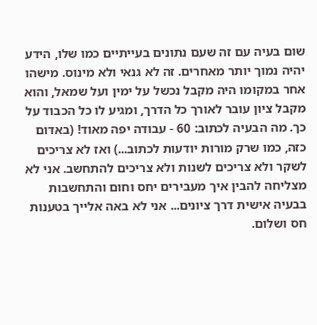שום בעיה עם זה שעם נתונים בעייתיים כמו שלו, הידע יהיה נמוך יותר מאחרים. זה לא גנאי ולא מינוס. מישהו אחר במקומו היה מקבל נכשל על ימין ועל שמאל, והוא מקבל ציון עובר לאורך כל הדרך, ומגיע לו כל הכבוד על כך. מה הבעיה לכתוב: 60 - עבודה יפה מאוד! (באדום כזה, כמו שרק מורות יודעות לכתוב...) ואז לא צריכים לשקר ולא צריכים לשנות ולא צריכים להתחשב. אני לא מצליחה להבין איך מעבירים יחס וחום והתחשבות בבעיה אישית דרך ציונים... אני לא באה אלייך בטענות חס ושלום.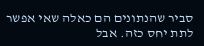סביר שהנתונים הם כאלה שאי אפשר לתת יחס כזה. אבל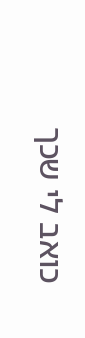כואב לי שכך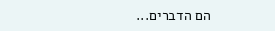הם הדברים...